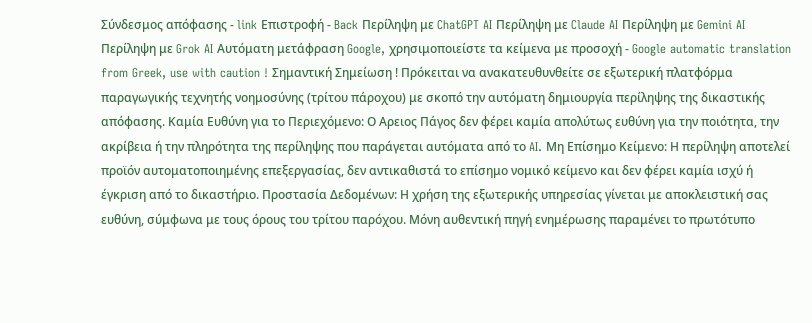Σύνδεσμος απόφασης - link Επιστροφή - Back Περίληψη με ChatGPT AI Περίληψη με Claude AI Περίληψη με Gemini AI Περίληψη με Grok AI Αυτόματη μετάφραση Google, χρησιμοποιείστε τα κείμενα με προσοχή - Google automatic translation from Greek, use with caution ! Σημαντική Σημείωση ! Πρόκειται να ανακατευθυνθείτε σε εξωτερική πλατφόρμα παραγωγικής τεχνητής νοημοσύνης (τρίτου πάροχου) με σκοπό την αυτόματη δημιουργία περίληψης της δικαστικής απόφασης. Καμία Ευθύνη για το Περιεχόμενο: Ο Αρειος Πάγος δεν φέρει καμία απολύτως ευθύνη για την ποιότητα, την ακρίβεια ή την πληρότητα της περίληψης που παράγεται αυτόματα από το AI. Μη Επίσημο Κείμενο: Η περίληψη αποτελεί προϊόν αυτοματοποιημένης επεξεργασίας, δεν αντικαθιστά το επίσημο νομικό κείμενο και δεν φέρει καμία ισχύ ή έγκριση από το δικαστήριο. Προστασία Δεδομένων: Η χρήση της εξωτερικής υπηρεσίας γίνεται με αποκλειστική σας ευθύνη, σύμφωνα με τους όρους του τρίτου παρόχου. Μόνη αυθεντική πηγή ενημέρωσης παραμένει το πρωτότυπο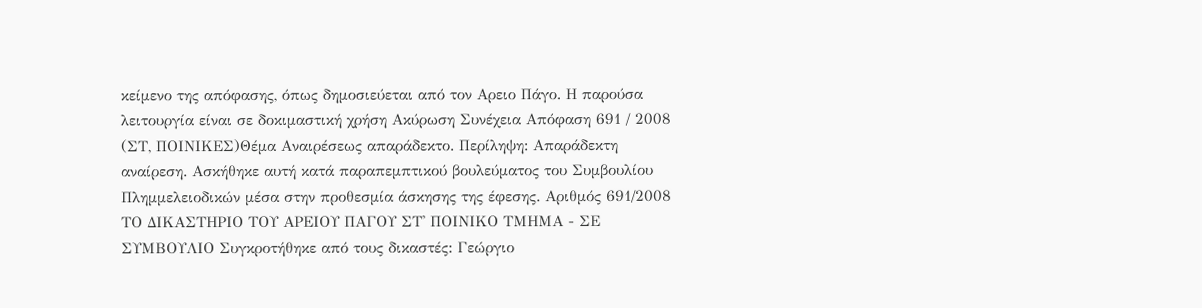κείμενο της απόφασης, όπως δημοσιεύεται από τον Αρειο Πάγο. Η παρούσα λειτουργία είναι σε δοκιμαστική χρήση Ακύρωση Συνέχεια Απόφαση 691 / 2008 (ΣΤ, ΠΟΙΝΙΚΕΣ)Θέμα Αναιρέσεως απαράδεκτο. Περίληψη: Απαράδεκτη αναίρεση. Ασκήθηκε αυτή κατά παραπεμπτικού βουλεύματος του Συμβουλίου Πλημμελειοδικών μέσα στην προθεσμία άσκησης της έφεσης. Αριθμός 691/2008 ΤΟ ΔΙΚΑΣΤΗΡΙΟ ΤΟΥ ΑΡΕΙΟΥ ΠΑΓΟΥ ΣΤ' ΠΟΙΝΙΚΟ ΤΜΗΜΑ - ΣΕ ΣΥΜΒΟΥΛΙΟ Συγκροτήθηκε από τους δικαστές: Γεώργιο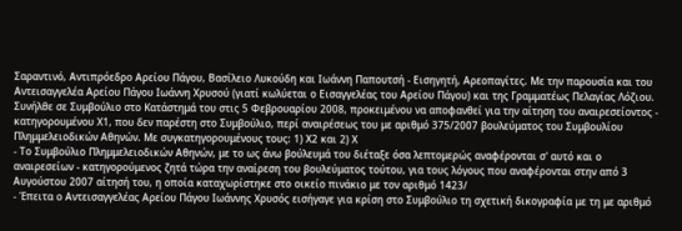Σαραντινό, Αντιπρόεδρο Αρείου Πάγου, Βασίλειο Λυκούδη και Ιωάννη Παπουτσή - Εισηγητή, Αρεοπαγίτες. Με την παρουσία και του Αντεισαγγελέα Αρείου Πάγου Ιωάννη Χρυσού (γιατί κωλύεται ο Εισαγγελέας του Αρείου Πάγου) και της Γραμματέως Πελαγίας Λόζιου. Συνήλθε σε Συμβούλιο στο Κατάστημά του στις 5 Φεβρουαρίου 2008, προκειμένου να αποφανθεί για την αίτηση του αναιρεσείοντος - κατηγορουμένου Χ1, που δεν παρέστη στο Συμβούλιο, περί αναιρέσεως του με αριθμό 375/2007 βουλεύματος του Συμβουλίου Πλημμελειοδικών Αθηνών. Με συγκατηγορουμένους τους: 1) Χ2 και 2) Χ
- Το Συμβούλιο Πλημμελειοδικών Αθηνών, με το ως άνω βούλευμά του διέταξε όσα λεπτομερώς αναφέρονται σ' αυτό και ο αναιρεσείων - κατηγορούμενος ζητά τώρα την αναίρεση του βουλεύματος τούτου, για τους λόγους που αναφέρονται στην από 3 Αυγούστου 2007 αίτησή του, η οποία καταχωρίστηκε στο οικείο πινάκιο με τον αριθμό 1423/
- Έπειτα ο Αντεισαγγελέας Αρείου Πάγου Ιωάννης Χρυσός εισήγαγε για κρίση στο Συμβούλιο τη σχετική δικογραφία με τη με αριθμό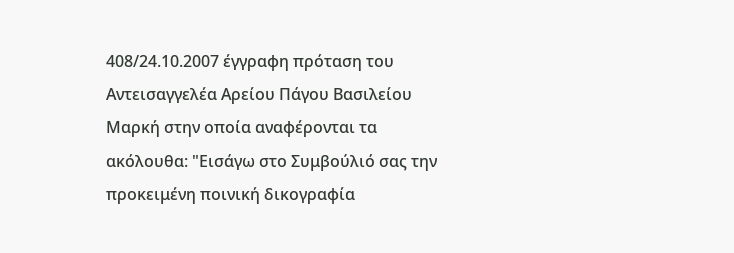408/24.10.2007 έγγραφη πρόταση του Αντεισαγγελέα Αρείου Πάγου Βασιλείου Μαρκή στην οποία αναφέρονται τα ακόλουθα: "Εισάγω στο Συμβούλιό σας την προκειμένη ποινική δικογραφία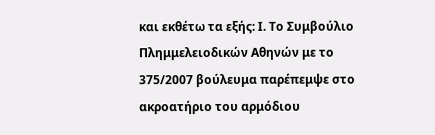και εκθέτω τα εξής: Ι. Το Συμβούλιο Πλημμελειοδικών Αθηνών με το 375/2007 βούλευμα παρέπεμψε στο ακροατήριο του αρμόδιου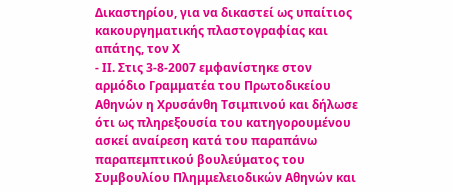Δικαστηρίου, για να δικαστεί ως υπαίτιος κακουργηματικής πλαστογραφίας και απάτης, τον Χ
- ΙΙ. Στις 3-8-2007 εμφανίστηκε στον αρμόδιο Γραμματέα του Πρωτοδικείου Αθηνών η Χρυσάνθη Τσιμπινού και δήλωσε ότι ως πληρεξουσία του κατηγορουμένου ασκεί αναίρεση κατά του παραπάνω παραπεμπτικού βουλεύματος του Συμβουλίου Πλημμελειοδικών Αθηνών και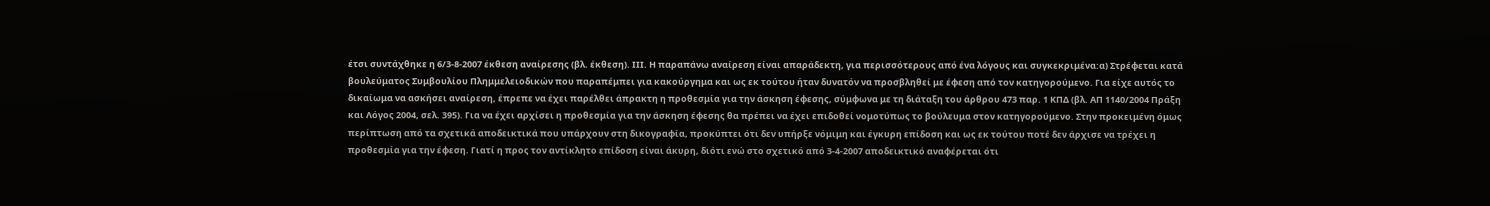έτσι συντάχθηκε η 6/3-8-2007 έκθεση αναίρεσης (βλ. έκθεση). ΙΙΙ. Η παραπάνω αναίρεση είναι απαράδεκτη, για περισσότερους από ένα λόγους και συγκεκριμένα:α) Στρέφεται κατά βουλεύματος Συμβουλίου Πλημμελειοδικών που παραπέμπει για κακούργημα και ως εκ τούτου ήταν δυνατόν να προσβληθεί με έφεση από τον κατηγορούμενο. Για είχε αυτός το δικαίωμα να ασκήσει αναίρεση, έπρεπε να έχει παρέλθει άπρακτη η προθεσμία για την άσκηση έφεσης, σύμφωνα με τη διάταξη του άρθρου 473 παρ. 1 ΚΠΔ (βλ. ΑΠ 1140/2004 Πράξη και Λόγος 2004, σελ. 395). Για να έχει αρχίσει η προθεσμία για την άσκηση έφεσης θα πρέπει να έχει επιδοθεί νομοτύπως το βούλευμα στον κατηγορούμενο. Στην προκειμένη όμως περίπτωση από τα σχετικά αποδεικτικά που υπάρχουν στη δικογραφία, προκύπτει ότι δεν υπήρξε νόμιμη και έγκυρη επίδοση και ως εκ τούτου ποτέ δεν άρχισε να τρέχει η προθεσμία για την έφεση. Γιατί η προς τον αντίκλητο επίδοση είναι άκυρη, διότι ενώ στο σχετικό από 3-4-2007 αποδεικτικό αναφέρεται ότι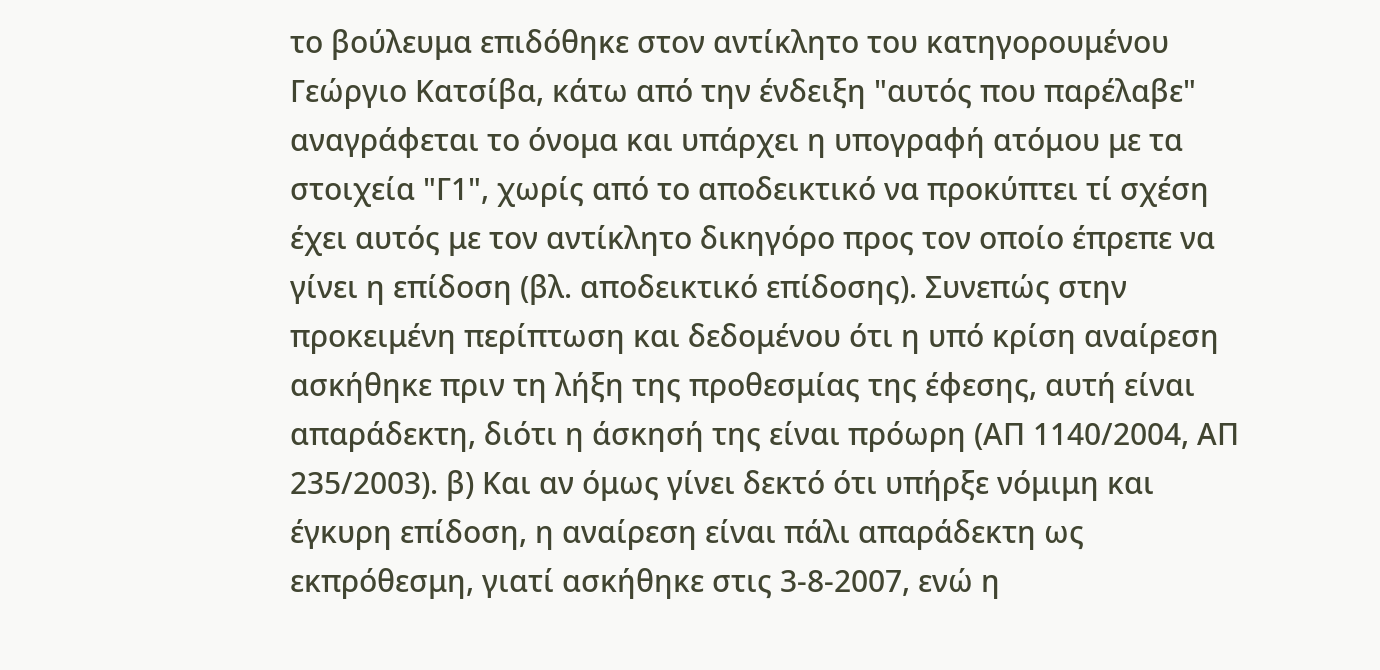το βούλευμα επιδόθηκε στον αντίκλητο του κατηγορουμένου Γεώργιο Κατσίβα, κάτω από την ένδειξη "αυτός που παρέλαβε" αναγράφεται το όνομα και υπάρχει η υπογραφή ατόμου με τα στοιχεία "Γ1", χωρίς από το αποδεικτικό να προκύπτει τί σχέση έχει αυτός με τον αντίκλητο δικηγόρο προς τον οποίο έπρεπε να γίνει η επίδοση (βλ. αποδεικτικό επίδοσης). Συνεπώς στην προκειμένη περίπτωση και δεδομένου ότι η υπό κρίση αναίρεση ασκήθηκε πριν τη λήξη της προθεσμίας της έφεσης, αυτή είναι απαράδεκτη, διότι η άσκησή της είναι πρόωρη (ΑΠ 1140/2004, ΑΠ 235/2003). β) Και αν όμως γίνει δεκτό ότι υπήρξε νόμιμη και έγκυρη επίδοση, η αναίρεση είναι πάλι απαράδεκτη ως εκπρόθεσμη, γιατί ασκήθηκε στις 3-8-2007, ενώ η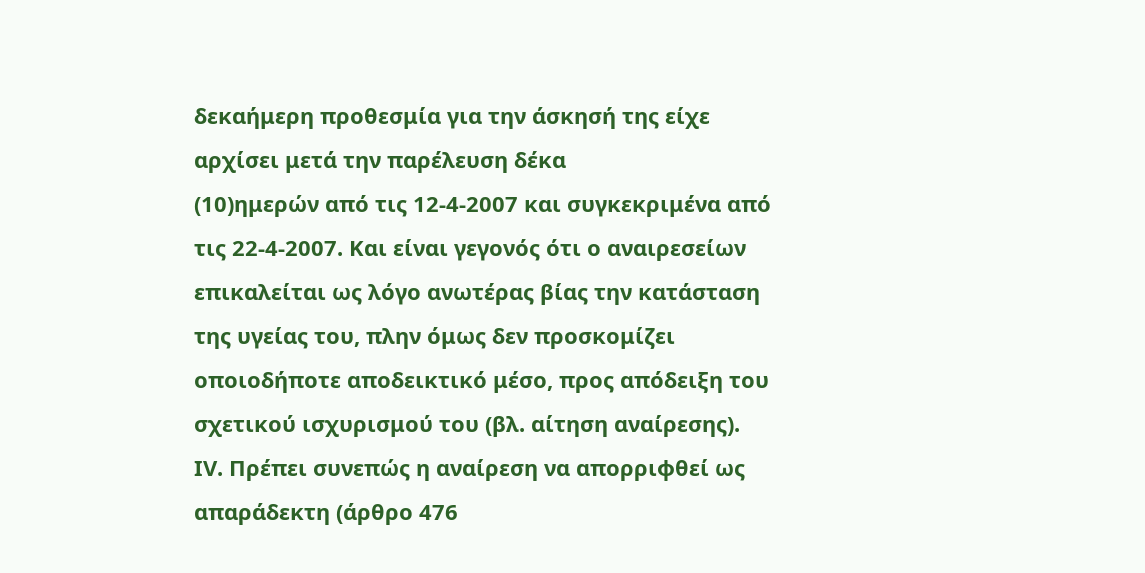δεκαήμερη προθεσμία για την άσκησή της είχε αρχίσει μετά την παρέλευση δέκα
(10)ημερών από τις 12-4-2007 και συγκεκριμένα από τις 22-4-2007. Και είναι γεγονός ότι ο αναιρεσείων επικαλείται ως λόγο ανωτέρας βίας την κατάσταση της υγείας του, πλην όμως δεν προσκομίζει οποιοδήποτε αποδεικτικό μέσο, προς απόδειξη του σχετικού ισχυρισμού του (βλ. αίτηση αναίρεσης). ΙV. Πρέπει συνεπώς η αναίρεση να απορριφθεί ως απαράδεκτη (άρθρο 476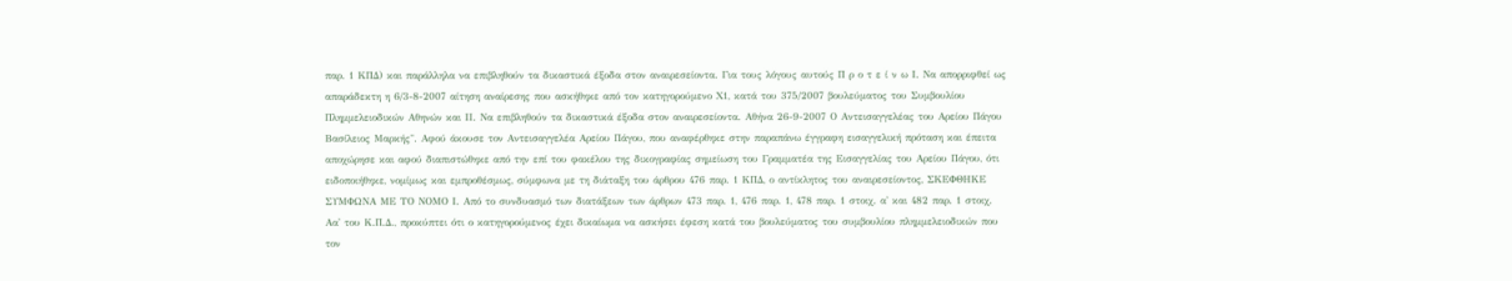παρ. 1 ΚΠΔ) και παράλληλα να επιβληθούν τα δικαστικά έξοδα στον αναιρεσείοντα. Για τους λόγους αυτούς Π ρ ο τ ε ί ν ω Ι. Να απορριφθεί ως απαράδεκτη η 6/3-8-2007 αίτηση αναίρεσης που ασκήθηκε από τον κατηγορούμενο Χ1, κατά του 375/2007 βουλεύματος του Συμβουλίου Πλημμελειοδικών Αθηνών και ΙΙ. Να επιβληθούν τα δικαστικά έξοδα στον αναιρεσείοντα. Αθήνα 26-9-2007 Ο Αντεισαγγελέας του Αρείου Πάγου Βασίλειος Μαρκής". Αφού άκουσε τον Αντεισαγγελέα Αρείου Πάγου, που αναφέρθηκε στην παραπάνω έγγραφη εισαγγελική πρόταση και έπειτα αποχώρησε και αφού διαπιστώθηκε από την επί του φακέλου της δικογραφίας σημείωση του Γραμματέα της Εισαγγελίας του Αρείου Πάγου, ότι ειδοποιήθηκε, νομίμως και εμπροθέσμως, σύμφωνα με τη διάταξη του άρθρου 476 παρ. 1 ΚΠΔ, ο αντίκλητος του αναιρεσείοντος, ΣΚΕΦΘΗΚΕ ΣΥΜΦΩΝΑ ΜΕ ΤΟ ΝΟΜΟ Ι. Από το συνδυασμό των διατάξεων των άρθρων 473 παρ. 1, 476 παρ. 1, 478 παρ. 1 στοιχ. α' και 482 παρ. 1 στοιχ. Αα' του Κ.Π.Δ., προκύπτει ότι ο κατηγορούμενος έχει δικαίωμα να ασκήσει έφεση κατά του βουλεύματος του συμβουλίου πλημμελειοδικών που τον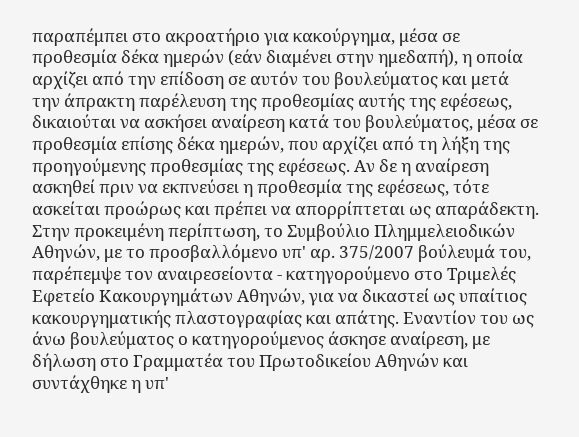παραπέμπει στο ακροατήριο για κακούργημα, μέσα σε προθεσμία δέκα ημερών (εάν διαμένει στην ημεδαπή), η οποία αρχίζει από την επίδοση σε αυτόν του βουλεύματος και μετά την άπρακτη παρέλευση της προθεσμίας αυτής της εφέσεως, δικαιούται να ασκήσει αναίρεση κατά του βουλεύματος, μέσα σε προθεσμία επίσης δέκα ημερών, που αρχίζει από τη λήξη της προηγούμενης προθεσμίας της εφέσεως. Αν δε η αναίρεση ασκηθεί πριν να εκπνεύσει η προθεσμία της εφέσεως, τότε ασκείται προώρως και πρέπει να απορρίπτεται ως απαράδεκτη. Στην προκειμένη περίπτωση, το Συμβούλιο Πλημμελειοδικών Αθηνών, με το προσβαλλόμενο υπ' αρ. 375/2007 βούλευμά του, παρέπεμψε τον αναιρεσείοντα - κατηγορούμενο στο Τριμελές Εφετείο Κακουργημάτων Αθηνών, για να δικαστεί ως υπαίτιος κακουργηματικής πλαστογραφίας και απάτης. Εναντίον του ως άνω βουλεύματος ο κατηγορούμενος άσκησε αναίρεση, με δήλωση στο Γραμματέα του Πρωτοδικείου Αθηνών και συντάχθηκε η υπ'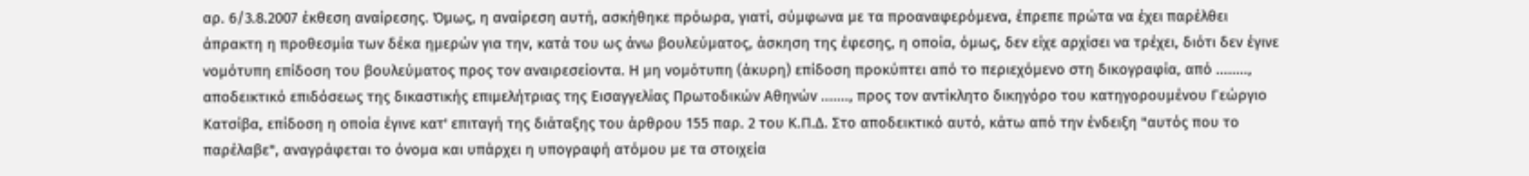αρ. 6/3.8.2007 έκθεση αναίρεσης. Όμως, η αναίρεση αυτή, ασκήθηκε πρόωρα, γιατί, σύμφωνα με τα προαναφερόμενα, έπρεπε πρώτα να έχει παρέλθει άπρακτη η προθεσμία των δέκα ημερών για την, κατά του ως άνω βουλεύματος, άσκηση της έφεσης, η οποία, όμως, δεν είχε αρχίσει να τρέχει, διότι δεν έγινε νομότυπη επίδοση του βουλεύματος προς τον αναιρεσείοντα. Η μη νομότυπη (άκυρη) επίδοση προκύπτει από το περιεχόμενο στη δικογραφία, από ........, αποδεικτικό επιδόσεως της δικαστικής επιμελήτριας της Εισαγγελίας Πρωτοδικών Αθηνών ......., προς τον αντίκλητο δικηγόρο του κατηγορουμένου Γεώργιο Κατσίβα, επίδοση η οποία έγινε κατ' επιταγή της διάταξης του άρθρου 155 παρ. 2 του Κ.Π.Δ. Στο αποδεικτικό αυτό, κάτω από την ένδειξη "αυτός που το παρέλαβε", αναγράφεται το όνομα και υπάρχει η υπογραφή ατόμου με τα στοιχεία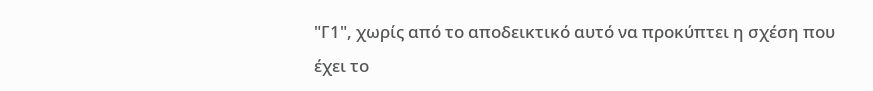"Γ1", χωρίς από το αποδεικτικό αυτό να προκύπτει η σχέση που έχει το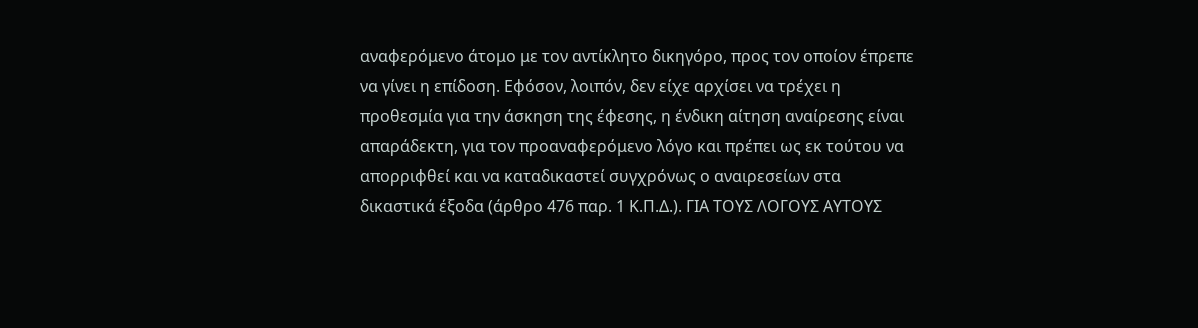αναφερόμενο άτομο με τον αντίκλητο δικηγόρο, προς τον οποίον έπρεπε να γίνει η επίδοση. Εφόσον, λοιπόν, δεν είχε αρχίσει να τρέχει η προθεσμία για την άσκηση της έφεσης, η ένδικη αίτηση αναίρεσης είναι απαράδεκτη, για τον προαναφερόμενο λόγο και πρέπει ως εκ τούτου να απορριφθεί και να καταδικαστεί συγχρόνως ο αναιρεσείων στα δικαστικά έξοδα (άρθρο 476 παρ. 1 Κ.Π.Δ.). ΓΙΑ ΤΟΥΣ ΛΟΓΟΥΣ ΑΥΤΟΥΣ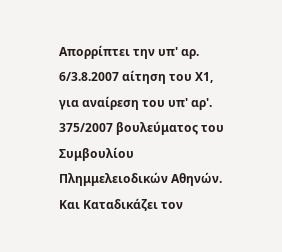Απορρίπτει την υπ' αρ. 6/3.8.2007 αίτηση του Χ1, για αναίρεση του υπ' αρ'. 375/2007 βουλεύματος του Συμβουλίου Πλημμελειοδικών Αθηνών. Και Καταδικάζει τον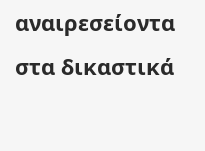αναιρεσείοντα στα δικαστικά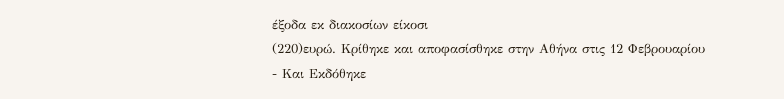έξοδα εκ διακοσίων είκοσι
(220)ευρώ. Κρίθηκε και αποφασίσθηκε στην Αθήνα στις 12 Φεβρουαρίου
- Και Εκδόθηκε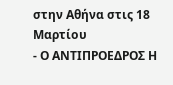στην Αθήνα στις 18 Μαρτίου
- Ο ΑΝΤΙΠΡΟΕΔΡΟΣ Η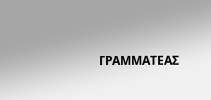ΓΡΑΜΜΑΤΕΑΣ